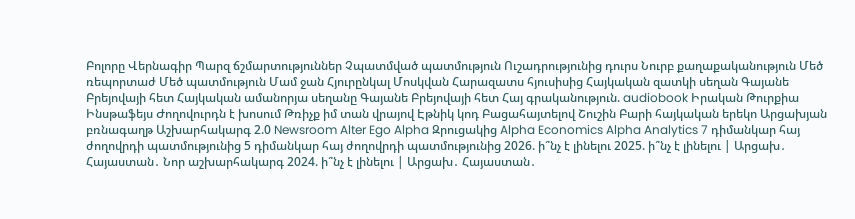Բոլորը Վերնագիր Պարզ ճշմարտություններ Չպատմված պատմություն Ուշադրությունից դուրս Նուրբ քաղաքականություն Մեծ ռեպորտաժ Մեծ պատմություն Մամ ջան Հյուրընկալ Մոսկվան Հարազատս հյուսիսից Հայկական զատկի սեղան Գայանե Բրեյովայի հետ Հայկական ամանորյա սեղանը Գայանե Բրեյովայի հետ Հայ գրականություն. audiobook Իրական Թուրքիա Ինսթաֆեյս Ժողովուրդն է խոսում Թռիչք իմ տան վրայով Էթնիկ կոդ Բացահայտելով Շուշին Բարի հայկական երեկո Արցախյան բռնագաղթ Աշխարհակարգ 2.0 Newsroom Alter Ego Alpha Զրուցակից Alpha Economics Alpha Analytics 7 դիմանկար հայ ժողովրդի պատմությունից 5 դիմանկար հայ ժողովրդի պատմությունից 2026. ի՞նչ է լինելու 2025. ի՞նչ է լինելու | Արցախ․ Հայաստան․ Նոր աշխարհակարգ 2024. ի՞նչ է լինելու | Արցախ․ Հայաստան․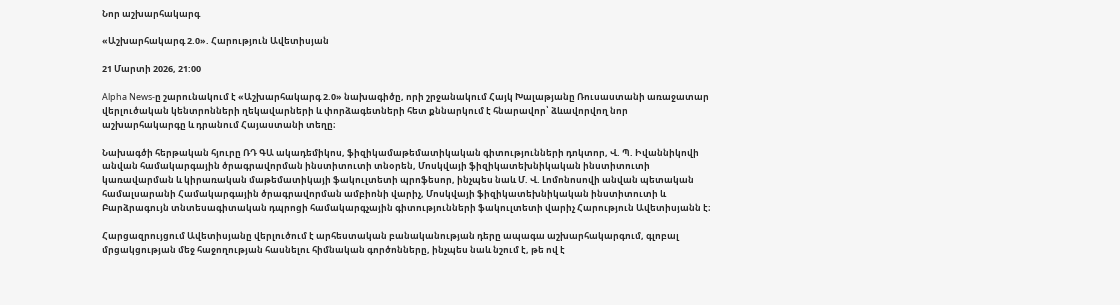Նոր աշխարհակարգ

«Աշխարհակարգ 2.0». Հարություն Ավետիսյան

21 Մարտի 2026, 21:00

Alpha News-ը շարունակում է «Աշխարհակարգ 2.0» նախագիծը, որի շրջանակում Հայկ Խալաթյանը Ռուսաստանի առաջատար վերլուծական կենտրոնների ղեկավարների և փորձագետների հետ քննարկում է հնարավոր՝ ձևավորվող նոր աշխարհակարգը և դրանում Հայաստանի տեղը։

Նախագծի հերթական հյուրը ՌԴ ԳԱ ակադեմիկոս, ֆիզիկամաթեմատիկական գիտությունների դոկտոր, Վ. Պ. Իվաննիկովի անվան համակարգային ծրագրավորման ինստիտուտի տնօրեն, Մոսկվայի ֆիզիկատեխնիկական ինստիտուտի կառավարման և կիրառական մաթեմատիկայի ֆակուլտետի պրոֆեսոր, ինչպես նաև Մ. Վ. Լոմոնոսովի անվան պետական համալսարանի Համակարգային ծրագրավորման ամբիոնի վարիչ, Մոսկվայի ֆիզիկատեխնիկական ինստիտուտի և Բարձրագույն տնտեսագիտական դպրոցի համակարգչային գիտությունների ֆակուլտետի վարիչ Հարություն Ավետիսյանն է։

Հարցազրույցում Ավետիսյանը վերլուծում է արհեստական բանականության դերը ապագա աշխարհակարգում, գլոբալ մրցակցության մեջ հաջողության հասնելու հիմնական գործոնները, ինչպես նաև նշում է, թե ով է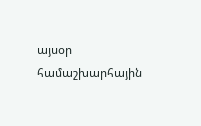այսօր համաշխարհային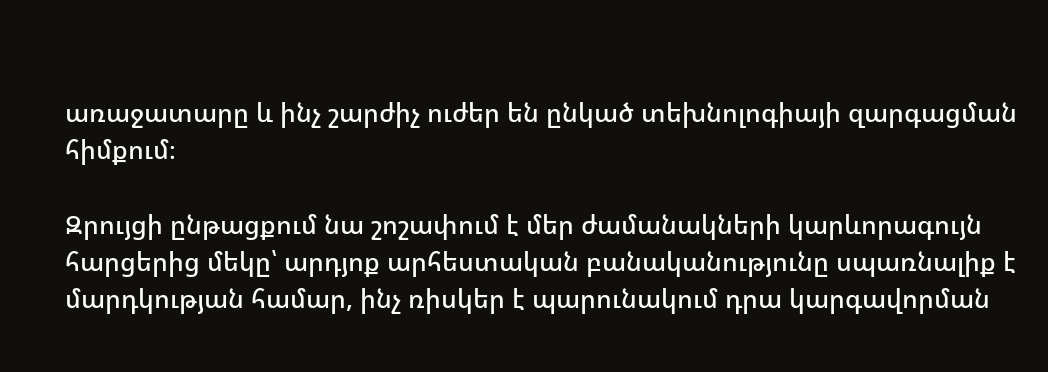առաջատարը և ինչ շարժիչ ուժեր են ընկած տեխնոլոգիայի զարգացման հիմքում։

Զրույցի ընթացքում նա շոշափում է մեր ժամանակների կարևորագույն հարցերից մեկը՝ արդյոք արհեստական բանականությունը սպառնալիք է մարդկության համար, ինչ ռիսկեր է պարունակում դրա կարգավորման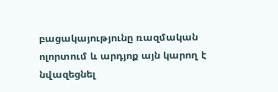բացակայությունը ռազմական ոլորտում և արդյոք այն կարող է նվազեցնել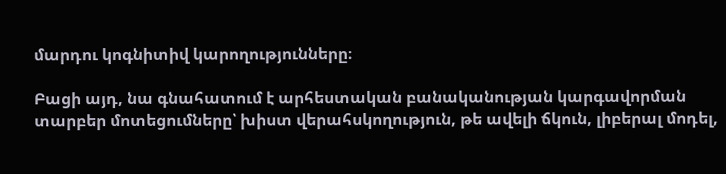մարդու կոգնիտիվ կարողությունները։

Բացի այդ, նա գնահատում է արհեստական բանականության կարգավորման տարբեր մոտեցումները՝ խիստ վերահսկողություն, թե ավելի ճկուն, լիբերալ մոդել,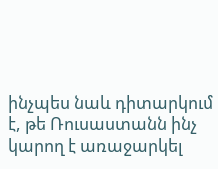ինչպես նաև դիտարկում է, թե Ռուսաստանն ինչ կարող է առաջարկել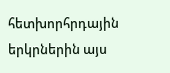հետխորհրդային երկրներին այս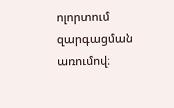ոլորտում զարգացման առումով։